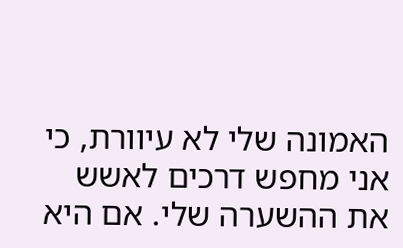האמונה שלי לא עיוורת, כי אני מחפש דרכים לאשש את ההשערה שלי. אם היא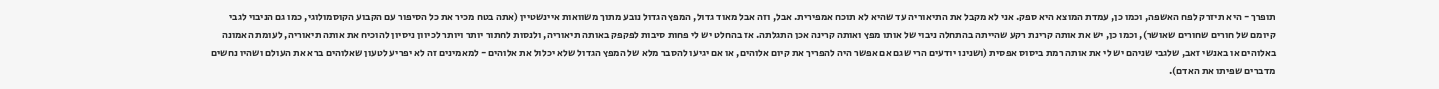תופרך - היא תיזרק לפח האשפה, וכמו כן, עמדת המוצא היא ספק. אני לא מקבל את התיאוריה עד שהיא לא תוכח אמפירית. אבל, וזה אבל מאוד גדול, המפץ הגדול נובע מתוך משוואות איינשטיין (אתה בטח מכיר את כל הסיפור עם הקבוע הקוסמולוגי, כמו גם הניבוי לגבי קיומם של חורים שחורים שאושר), וכמו כן, יש את אותה קרינת רקע שהייתה בהתחלה ניבוי של אותו מפץ ואותה קרינה אכן התגלתה. אז בהחלט יש לי פחות סיבות לפקפק באותה תיאוריה, ולנסות לחתור יותר ויותר לכיוון ניסיון להוכיח את אותה תיאוריה, לעומת האמונה באלוהים או באנשי זאב, שלגבי שניהם יש לי את אותה רמת ביסוס אפסית (ושנינו יודעים הרי שגם אם אפשר היה להפריך את קיום אלוהים, או אם יגיעו להסבר מלא של המפץ הגדול שלא יכלול את אלוהים - למאמינים זה לא יפריע לטעון שאלוהים ברא את העולם ושהיו נחשים מדברים שפיתו את האדם).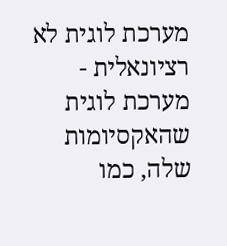מערכת לוגית לא רציונאלית - מערכת לוגית שהאקסיומות שלה, כמו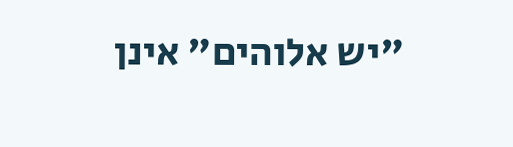"יש אלוהים" אינן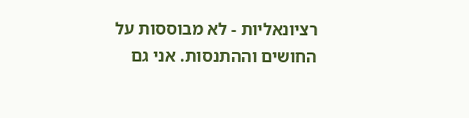רציונאליות - לא מבוססות על החושים וההתנסות. אני גם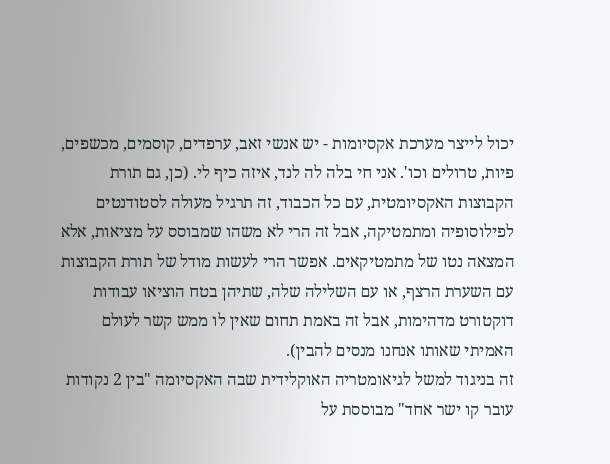יכול לייצר מערכת אקסיומות - יש אנשי זאב, ערפדים, קוסמים, מכשפים, פיות, טרולים וכו'. אני חי בלה לה לנד, איזה כיף לי. (כן, גם תורת הקבוצות האקסיומטית, עם כל הכבוד, זה תרגיל מעולה לסטודנטים לפילוסופיה ומתמטיקה, אבל זה הרי לא משהו שמבוסס על מציאות, אלא המצאה נטו של מתמטיקאים. אפשר הרי לעשות מודל של תורת הקבוצות עם השערת הרצף, או עם השלילה שלה, שתיהן בטח הוציאו עבודות דוקטורט מדהימות, אבל זה באמת תחום שאין לו ממש קשר לעולם האמיתי שאותו אנחנו מנסים להבין).
זה בניגוד למשל לגיאומטריה האוקלידית שבה האקסיומה "בין 2 נקודות עובר קו ישר אחד" מבוססת על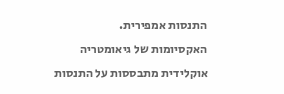התנסות אמפירית.
האקסיומות של גיאומטריה אוקלידית מתבססות על התנסות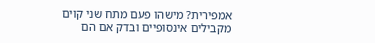אמפירית? מישהו פעם מתח שני קוים מקבילים אינסופיים ובדק אם הם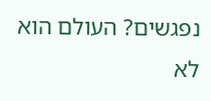נפגשים? העולם הוא לא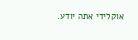אוקלידי אתה יודע.